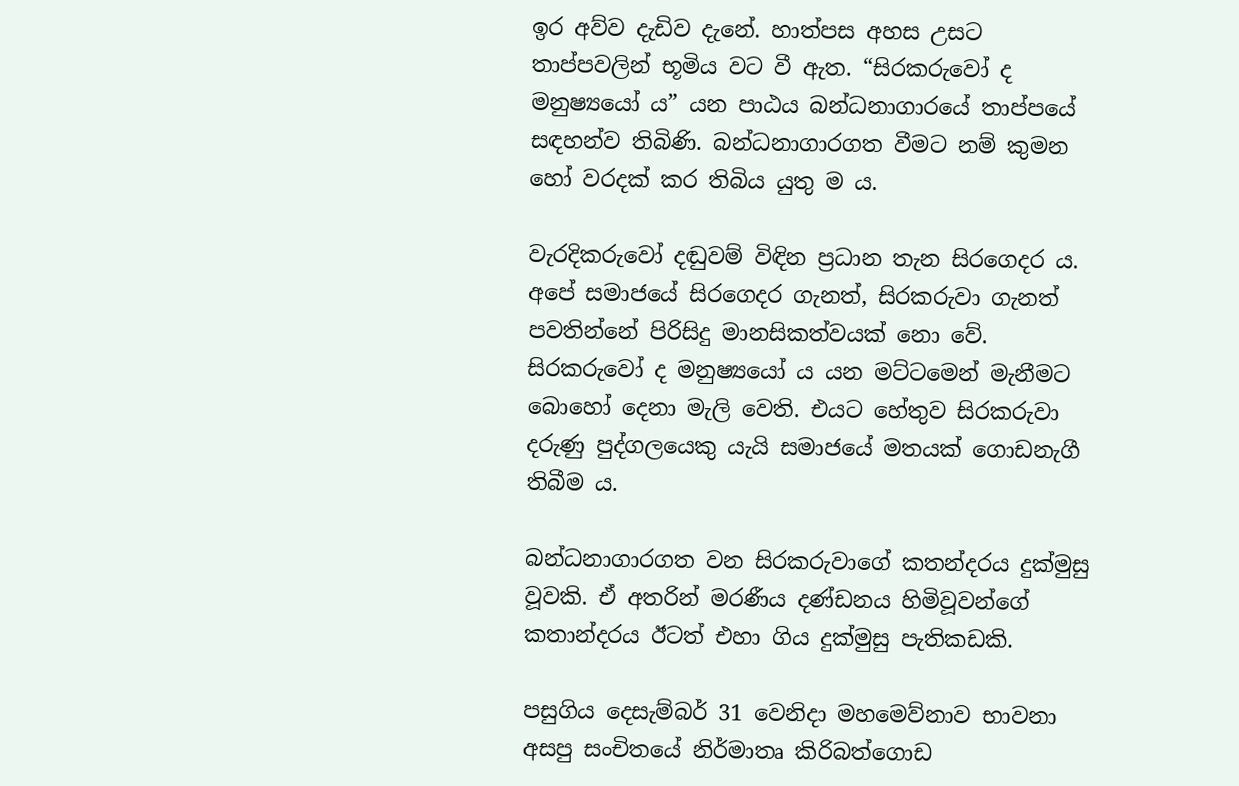ඉර අව්ව දැඩිව දැනේ. හාත්පස අහස උසට තාප්පවලින් භූමිය වට වී ඇත. “සිරකරුවෝ ද මනුෂ්‍යයෝ ය” යන පාඨය බන්ධනාගාරයේ තාප්පයේ සඳහන්ව තිබිණි. බන්ධනාගාරගත වීමට නම් කුමන හෝ වරදක් කර තිබිය යුතු ම ය.

වැරදිකරුවෝ දඬුවම් විඳින ප්‍රධාන තැන සිරගෙදර ය. අපේ සමාජයේ සිරගෙදර ගැනත්, සිරකරුවා ගැනත් පවතින්නේ පිරිසිදු මානසිකත්වයක් නො වේ. සිරකරුවෝ ද මනුෂ්‍යයෝ ය යන මට්ටමෙන් මැනීමට බොහෝ දෙනා මැලි වෙති. එයට හේතුව සිරකරුවා දරුණු පුද්ගලයෙකු යැයි සමාජයේ මතයක් ගොඩනැගී තිබීම ය.

බන්ධනාගාරගත වන සිරකරුවාගේ කතන්දරය දුක්මුසු වූවකි. ඒ අතරින් මරණීය දණ්ඩනය හිමිවූවන්ගේ කතාන්දරය ඊටත් එහා ගිය දුක්මුසු පැතිකඩකි.

පසුගිය දෙසැම්බර් 31 වෙනිදා මහමෙව්නාව භාවනා අසපු සංචිතයේ නිර්මාතෘ කිරිබත්ගොඩ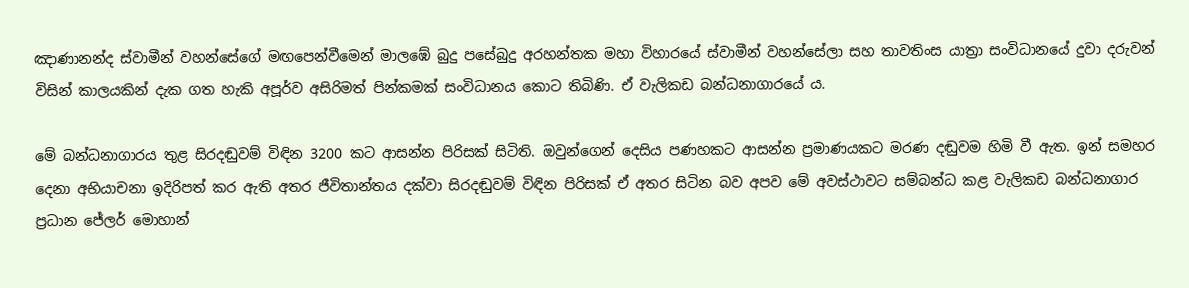ඤාණානන්ද ස්වාමීන් වහන්සේගේ මඟපෙන්වීමෙන් මාලඹේ බුදු පසේබුදු අරහන්තක මහා විහාරයේ ස්වාමීන් වහන්සේලා සහ තාවතිංස යාත්‍රා සංවිධානයේ දුවා දරුවන් විසින් කාලයකින් දැක ගත හැකි අපූර්ව අසිරිමත් පින්කමක් සංවිධානය කොට තිබිණි. ඒ වැලිකඩ බන්ධනාගාරයේ ය.

මේ බන්ධනාගාරය තුළ සිරදඬුවම් විඳින 3200 කට ආසන්න පිරිසක් සිටිති. ඔවුන්ගෙන් දෙසිය පණහකට ආසන්න ප්‍රමාණයකට මරණ දඬුවම හිමි වී ඇත. ඉන් සමහර දෙනා අභියාචනා ඉදිරිපත් කර ඇති අතර ජීවිතාන්තය දක්වා සිරදඬුවම් විඳින පිරිසක් ඒ අතර සිටින බව අපව මේ අවස්ථාවට සම්බන්ධ කළ වැලිකඩ බන්ධනාගාර ප්‍රධාන ජේලර් මොහාන්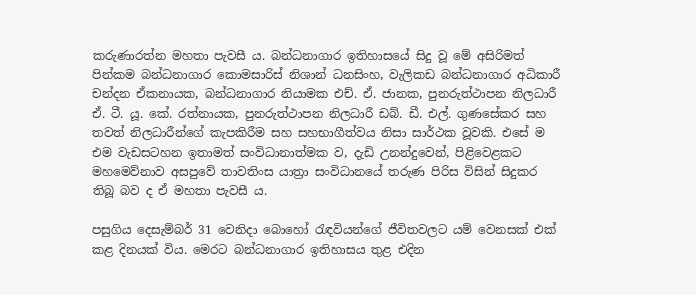කරුණාරත්න මහතා පැවසී ය. බන්ධනාගාර ඉතිහාසයේ සිදු වූ මේ අසිරිමත් පින්කම බන්ධනාගාර කොමසාරිස් නිශාන් ධනසිංහ, වැලිකඩ බන්ධනාගාර අධිකාරී චන්දන ඒකනායක, බන්ධනාගාර නියාමක එච්. ඒ. ජානක, පුනරුත්ථාපන නිලධාරී ඒ. ටී. යූ. කේ. රත්නායක, පුනරුත්ථාපන නිලධාරී ඩබ්. ඩී. එල්. ගුණසේකර සහ තවත් නිලධාරීන්ගේ කැපකිරීම සහ සහභාගීත්වය නිසා සාර්ථක වූවකි. එසේ ම එම වැඩසටහන ඉතාමත් සංවිධානාත්මක ව, දැඩි උනන්දුවෙන්, පිළිවෙළකට මහමෙව්නාව අසපුවේ තාවතිංස යාත්‍රා සංවිධානයේ තරුණ පිරිස විසින් සිදුකර තිබූ බව ද ඒ මහතා පැවසී ය.

පසුගිය දෙසැම්බර් 31 වෙනිදා බොහෝ රැඳවියන්ගේ ජීවිතවලට යම් වෙනසක් එක් කළ දිනයක් විය. මෙරට බන්ධනාගාර ඉතිහාසය තුළ එදින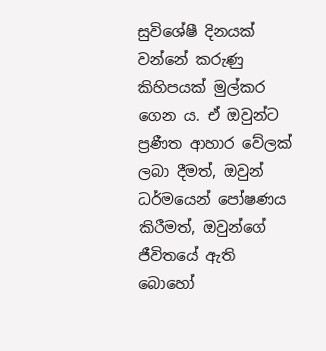සුවිශේෂී දිනයක් වන්නේ කරුණු කිහිපයක් මුල්කර ගෙන ය. ඒ ඔවුන්ට ප්‍රණීත ආහාර වේලක් ලබා දීමත්, ඔවුන් ධර්මයෙන් පෝෂණය කිරීමත්, ඔවුන්ගේ ජීවිතයේ ඇති බොහෝ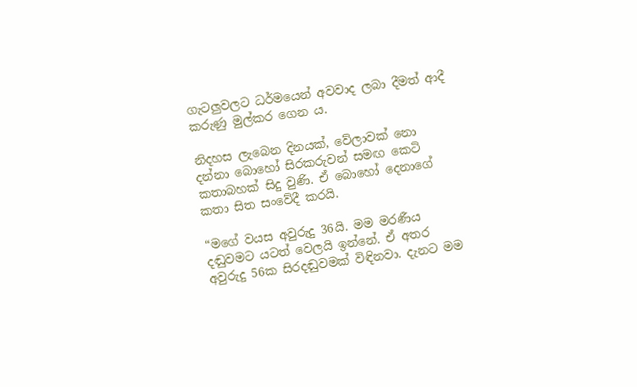ගැටලුවලට ධර්මයෙන් අවවාද ලබා දීමත් ආදී කරුණු මුල්කර ගෙන ය.

නිදහස ලැබෙන දිනයක්, වේලාවක් නො දන්නා බොහෝ සිරකරුවන් සමඟ කෙටි කතාබහක් සිදු වුණි. ඒ බොහෝ දෙනාගේ කතා සිත සංවේදී කරයි.

“මගේ වයස අවුරුදු 36යි. මම මරණීය දඬුවමට යටත් වෙලයි ඉන්නේ. ඒ අතර අවුරුදු 56ක සිරදඬුවමක් විඳිනවා. දැනට මම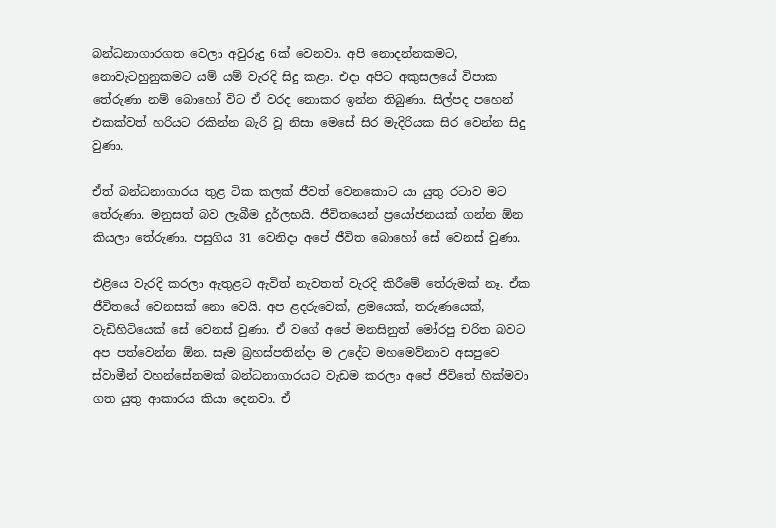බන්ධනාගාරගත වෙලා අවුරුදු 6ක් වෙනවා. අපි නොදන්නකමට, නොවැටහුනුකමට යම් යම් වැරදි සිදු කළා. එදා අපිට අකුසලයේ විපාක තේරුණා නම් බොහෝ විට ඒ වරද නොකර ඉන්න තිබුණා. සිල්පද පහෙන් එකක්වත් හරියට රකින්න බැරි වූ නිසා මෙසේ සිර මැදිරියක සිර වෙන්න සිදු වුණා.

ඒත් බන්ධනාගාරය තුළ ටික කලක් ජීවත් වෙනකොට යා යුතු රටාව මට තේරුණා. මනුසත් බව ලැබීම දුර්ලභයි. ජීවිතයෙන් ප්‍රයෝජනයක් ගන්න ඕන කියලා තේරුණා. පසුගිය 31 වෙනිදා අපේ ජීවිත බොහෝ සේ වෙනස් වුණා.

එළියෙ වැරදි කරලා ඇතුළට ඇවිත් නැවතත් වැරදි කිරීමේ තේරුමක් නෑ. ඒක ජීවිතයේ වෙනසක් නො වෙයි. අප ළදරුවෙක්, ළමයෙක්, තරුණයෙක්, වැඩිහිටියෙක් සේ වෙනස් වුණා. ඒ වගේ අපේ මනසිනුත් මෝරපු චරිත බවට අප පත්වෙන්න ඕන. සෑම බ්‍රහස්පතින්දා ම උදේට මහමෙව්නාව අසපුවෙ ස්වාමීන් වහන්සේනමක් බන්ධනාගාරයට වැඩම කරලා අපේ ජීවිතේ හික්මවා ගත යුතු ආකාරය කියා දෙනවා. ඒ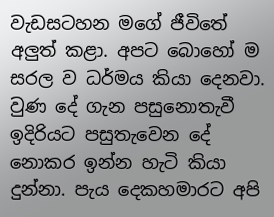වැඩසටහන මගේ ජීවිතේ අලුත් කළා. අපට බොහෝ ම සරල ව ධර්මය කියා දෙනවා. වුණ දේ ගැන පසුනොතැවී ඉදිරියට පසුතැවෙන දේ නොකර ඉන්න හැටි කියා දුන්නා. පැය දෙකහමාරට අපි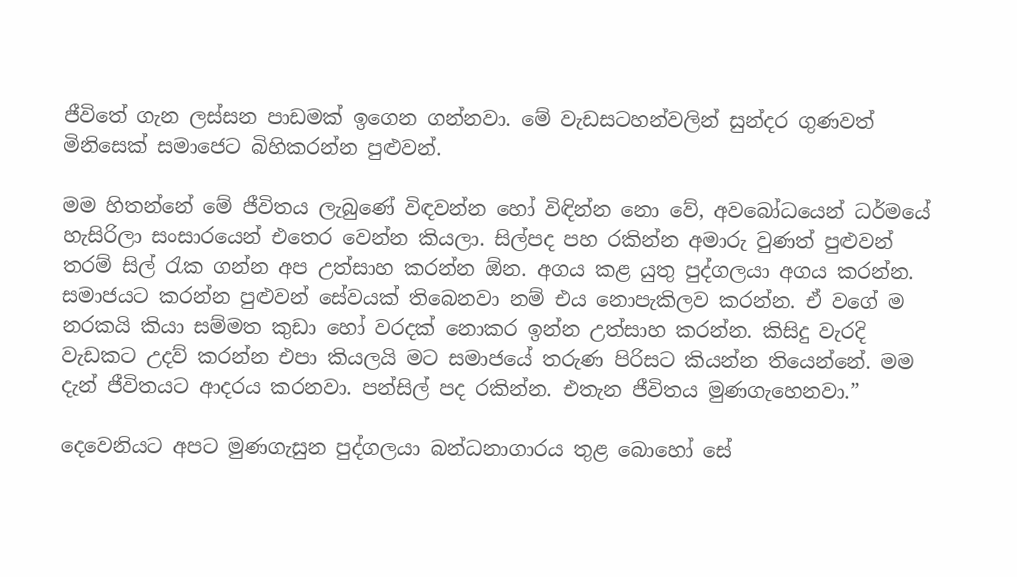ජීවිතේ ගැන ලස්සන පාඩමක් ඉගෙන ගන්නවා. මේ වැඩසටහන්වලින් සුන්දර ගුණවත් මිනිසෙක් සමාජෙට බිහිකරන්න පුළුවන්.

මම හිතන්නේ මේ ජීවිතය ලැබුණේ විඳවන්න හෝ විඳින්න නො වේ, අවබෝධයෙන් ධර්මයේ හැසිරිලා සංසාරයෙන් එතෙර වෙන්න කියලා. සිල්පද පහ රකින්න අමාරු වුණත් පුළුවන් තරම් සිල් රැක ගන්න අප උත්සාහ කරන්න ඕන. අගය කළ යුතු පුද්ගලයා අගය කරන්න. සමාජයට කරන්න පුළුවන් සේවයක් තිබෙනවා නම් එය නොපැකිලව කරන්න. ඒ වගේ ම නරකයි කියා සම්මත කුඩා හෝ වරදක් නොකර ඉන්න උත්සාහ කරන්න. කිසිදු වැරදි වැඩකට උදව් කරන්න එපා කියලයි මට සමාජයේ තරුණ පිරිසට කියන්න තියෙන්නේ. මම දැන් ජීවිතයට ආදරය කරනවා. පන්සිල් පද රකින්න. එතැන ජීවිතය මුණගැහෙනවා.”

දෙවෙනියට අපට මුණගැසුන පුද්ගලයා බන්ධනාගාරය තුළ බොහෝ සේ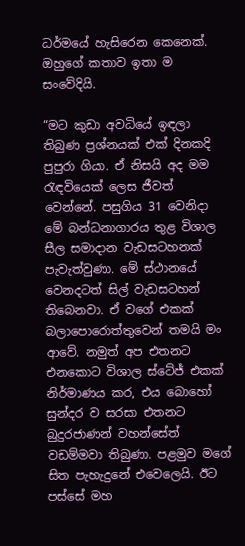ධර්මයේ හැසිරෙන කෙනෙක්. ඔහුගේ කතාව ඉතා ම සංවේදියි.

“මට කුඩා අවධියේ ඉඳලා තිබුණ ප්‍රශ්නයක් එක් දිනකදි පුපුරා ගියා. ඒ නිසයි අද මම රැඳවියෙක් ලෙස ජීවත් වෙන්නේ. පසුගිය 31 වෙනිදා මේ බන්ධනාගාරය තුළ විශාල සීල සමාදාන වැඩසටහනක් පැවැත්වුණා. මේ ස්ථානයේ වෙනදටත් සිල් වැඩසටහන් තිබෙනවා. ඒ වගේ එකක් බලාපොරොත්තුවෙන් තමයි මං ආවේ. නමුත් අප එතනට එනකොට විශාල ස්ටේජ් එකක් නිර්මාණය කර, එය බොහෝ සුන්දර ව සරසා එතනට බුදුරජාණන් වහන්සේත් වඩම්මවා තිබුණා. පළමුව මගේ සිත පැහැදුනේ එවෙලෙයි. ඊට පස්සේ මහ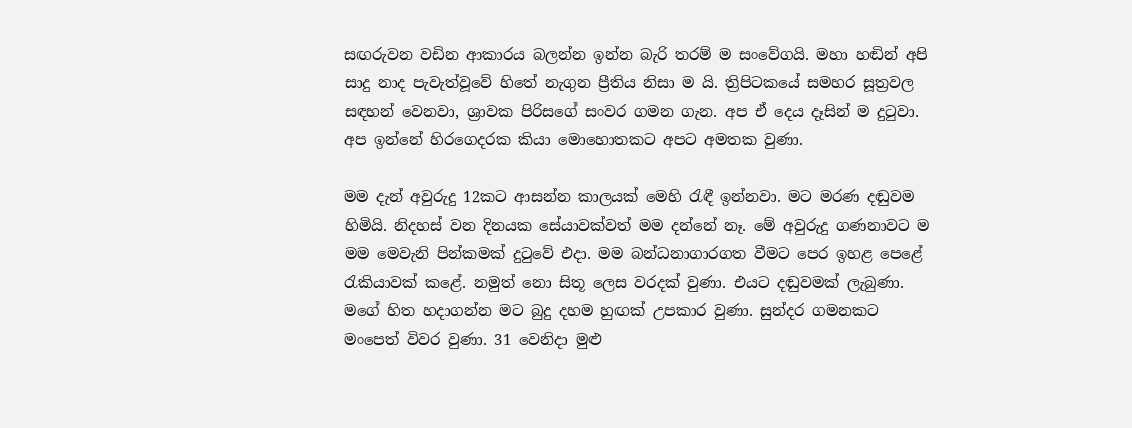සඟරුවන වඩින ආකාරය බලන්න ඉන්න බැරි තරම් ම සංවේගයි. මහා හඬින් අපි සාදු නාද පැවැත්වූවේ හිතේ නැගුන ප්‍රීතිය නිසා ම යි. ත්‍රිපිටකයේ සමහර සූත්‍රවල සඳහන් වෙනවා, ශ්‍රාවක පිරිසගේ සංවර ගමන ගැන. අප ඒ දෙය දෑසින් ම දුටුවා. අප ඉන්නේ හිරගෙදරක කියා මොහොතකට අපට අමතක වුණා.

මම දැන් අවුරුදු 12කට ආසන්න කාලයක් මෙහි රැඳී ඉන්නවා. මට මරණ දඬුවම හිමියි. නිදහස් වන දිනයක සේයාවක්වත් මම දන්නේ නෑ. මේ අවුරුදු ගණනාවට ම මම මෙවැනි පින්කමක් දුටුවේ එදා. මම බන්ධනාගාරගත වීමට පෙර ඉහළ පෙළේ රැකියාවක් කළේ. නමුත් නො සිතූ ලෙස වරදක් වුණා. එයට දඬුවමක් ලැබුණා. මගේ හිත හදාගන්න මට බුදු දහම හුඟක් උපකාර වුණා. සුන්දර ගමනකට මංපෙත් විවර වුණා. 31 වෙනිදා මුළු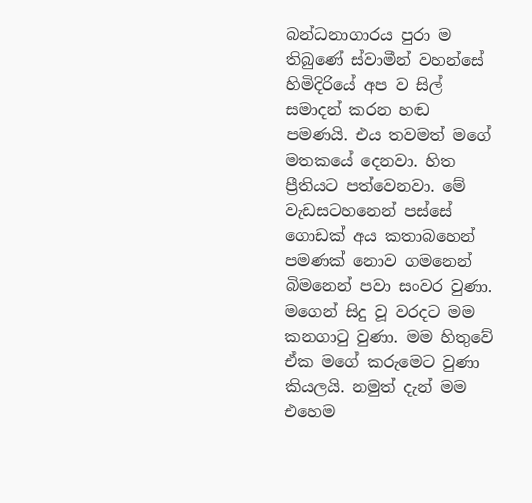බන්ධනාගාරය පුරා ම තිබුණේ ස්වාමීන් වහන්සේ හිමිදිරියේ අප ව සිල් සමාදන් කරන හඬ පමණයි. එය තවමත් මගේ මතකයේ දෙනවා. හිත ප්‍රීතියට පත්වෙනවා. මේ වැඩසටහනෙන් පස්සේ ගොඩක් අය කතාබහෙන් පමණක් නොව ගමනෙන් බිමනෙන් පවා සංවර වුණා. මගෙන් සිදු වූ වරදට මම කනගාටු වුණා. මම හිතුවේ ඒක මගේ කරුමෙට වුණා කියලයි. නමුත් දැන් මම එහෙම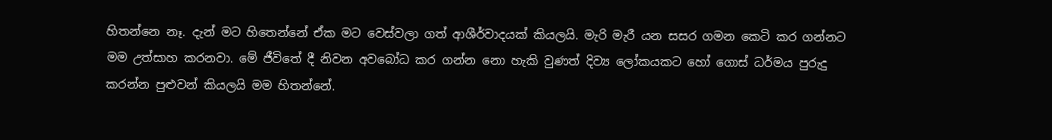හිතන්නෙ නෑ. දැන් මට හිතෙන්නේ ඒක මට වෙස්වලා ගත් ආශීර්වාදයක් කියලයි. මැරි මැරී යන සසර ගමන කෙටි කර ගන්නට මම උත්සාහ කරනවා. මේ ජීවිතේ දී නිවන අවබෝධ කර ගන්න නො හැකි වුණත් දිව්‍ය ලෝකයකට හෝ ගොස් ධර්මය පුරුදු කරන්න පුළුවන් කියලයි මම හිතන්නේ.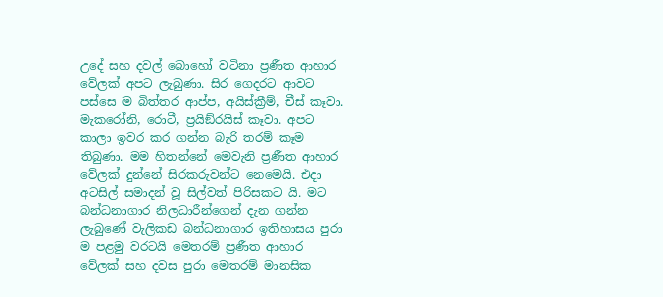උදේ සහ දවල් බොහෝ වටිනා ප්‍රණීත ආහාර වේලක් අපට ලැබුණා. සිර ගෙදරට ආවට පස්සෙ ම බිත්තර ආප්ප, අයිස්ක්‍රීම්, චීස් කෑවා. මැකරෝනි, රොටී, ප්‍රයිඞ්රයිස් කෑවා. අපට කාලා ඉවර කර ගන්න බැරි තරම් කෑම තිබුණා. මම හිතන්නේ මෙවැනි ප්‍රණීත ආහාර වේලක් දුන්නේ සිරකරුවන්ට නෙමෙයි. එදා අටසිල් සමාදන් වූ සිල්වත් පිරිසකට යි. මට බන්ධනාගාර නිලධාරීන්ගෙන් දැන ගන්න ලැබුණේ වැලිකඩ බන්ධනාගාර ඉතිහාසය පුරා ම පළමු වරටයි මෙතරම් ප්‍රණීත ආහාර වේලක් සහ දවස පුරා මෙතරම් මානසික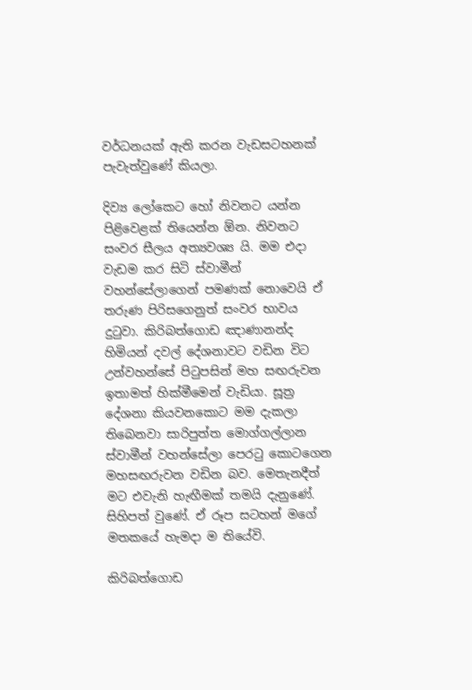වර්ධනයක් ඇති කරන වැඩසටහනක් පැවැත්වුණේ කියලා.

දිව්‍ය ලෝකෙට හෝ නිවනට යන්න පිළිවෙළක් තියෙන්න ඕන. නිවනට සංවර සීලය අත්‍යවශ්‍ය යි. මම එදා වැඩම කර සිටි ස්වාමීන් වහන්සේලාගෙන් පමණක් නොවෙයි ඒ තරුණ පිරිසගෙනුත් සංවර භාවය දුටුවා. කිරිබත්ගොඩ ඤාණානන්ද හිමියන් දවල් දේශනාවට වඩින විට උන්වහන්සේ පිටුපසින් මහ සඟරුවන ඉතාමත් හික්මීමෙන් වැඩියා. සූත්‍ර දේශනා කියවනකොට මම දැකලා තිබෙනවා සාරිපුත්ත මොග්ගල්ලාන ස්වාමීන් වහන්සේලා පෙරටු කොටගෙන මහසඟරුවන වඩින බව. මෙතැනදීත් මට එවැනි හැඟීමක් තමයි දැනුණේ. සිහිපත් වුණේ. ඒ රූප සටහන් මගේ මතකයේ හැමදා ම තියේවි.

කිරිබත්ගොඩ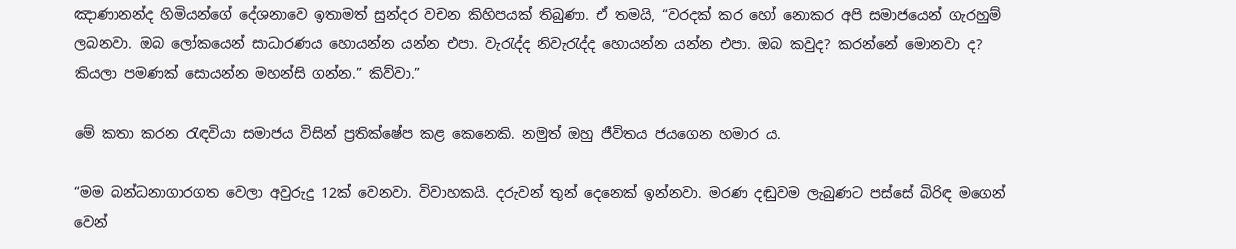ඤාණානන්ද හිමියන්ගේ දේශනාවෙ ඉතාමත් සුන්දර වචන කිහිපයක් තිබුණා. ඒ තමයි, “වරදක් කර හෝ නොකර අපි සමාජයෙන් ගැරහුම් ලබනවා. ඔබ ලෝකයෙන් සාධාරණය හොයන්න යන්න එපා. වැරැද්ද නිවැරැද්ද හොයන්න යන්න එපා. ඔබ කවුද? කරන්නේ මොනවා ද? කියලා පමණක් සොයන්න මහන්සි ගන්න.” කිව්වා.”

මේ කතා කරන රැඳවියා සමාජය විසින් ප්‍රතික්ෂේප කළ කෙනෙකි. නමුත් ඔහු ජීවිතය ජයගෙන හමාර ය.

“මම බන්ධනාගාරගත වෙලා අවුරුදු 12ක් වෙනවා. විවාහකයි. දරුවන් තුන් දෙනෙක් ඉන්නවා. මරණ දඬුවම ලැබුණට පස්සේ බිරිඳ මගෙන් වෙන්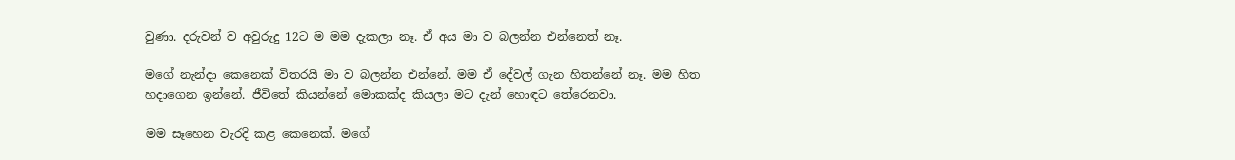වුණා. දරුවන් ව අවුරුදු 12ට ම මම දැකලා නෑ. ඒ අය මා ව බලන්න එන්නෙත් නෑ.

මගේ නැන්දා කෙනෙක් විතරයි මා ව බලන්න එන්නේ. මම ඒ දේවල් ගැන හිතන්නේ නෑ. මම හිත හදාගෙන ඉන්නේ. ජීවිතේ කියන්නේ මොකක්ද කියලා මට දැන් හොඳට තේරෙනවා.

මම සෑහෙන වැරදි කළ කෙනෙක්. මගේ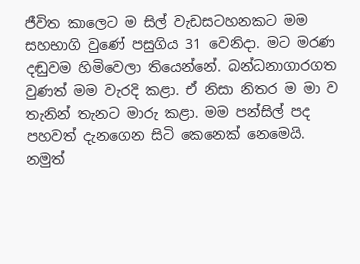ජීවිත කාලෙට ම සිල් වැඩසටහනකට මම සහභාගි වුණේ පසුගිය 31 වෙනිදා. මට මරණ දඬුවම හිමිවෙලා තියෙන්නේ. බන්ධනාගාරගත වුණත් මම වැරදි කළා. ඒ නිසා නිතර ම මා ව තැනින් තැනට මාරු කළා. මම පන්සිල් පද පහවත් දැනගෙන සිටි කෙනෙක් නෙමෙයි. නමුත්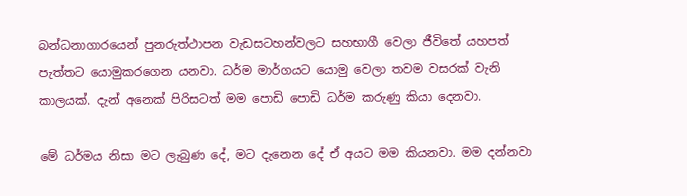බන්ධනාගාරයෙන් පුනරුත්ථාපන වැඩසටහන්වලට සහභාගී වෙලා ජීවිතේ යහපත් පැත්තට යොමුකරගෙන යනවා. ධර්ම මාර්ගයට යොමු වෙලා තවම වසරක් වැනි කාලයක්. දැන් අනෙක් පිරිසටත් මම පොඩි පොඩි ධර්ම කරුණු කියා දෙනවා.

මේ ධර්මය නිසා මට ලැබුණ දේ, මට දැනෙන දේ ඒ අයට මම කියනවා. මම දන්නවා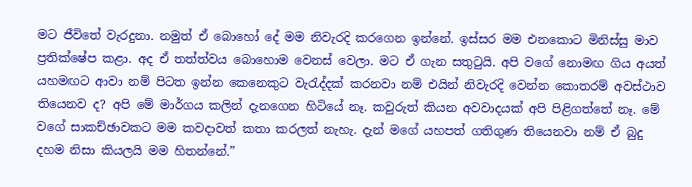මට ජීවිතේ වැරදුනා. නමුත් ඒ බොහෝ දේ මම නිවැරදි කරගෙන ඉන්නේ. ඉස්සර මම එනකොට මිනිස්සු මාව ප්‍රතික්ෂේප කළා. අද ඒ තත්ත්වය බොහොම වෙනස් වෙලා. මට ඒ ගැන සතුටුයි. අපි වගේ නොමඟ ගිය අයත් යහමඟට ආවා නම් පිටත ඉන්න කෙනෙකුට වැරැද්දක් කරනවා නම් එයින් නිවැරදි වෙන්න කොතරම් අවස්ථාව තියෙනව ද? අපි මේ මාර්ගය කලින් දැනගෙන හිටියේ නෑ. කවුරුත් කියන අවවාදයක් අපි පිළිගත්තේ නෑ. මේ වගේ සාකච්ඡාවකට මම කවදාවත් කතා කරලත් නැහැ. දැන් මගේ යහපත් ගතිගුණ තියෙනවා නම් ඒ බුදු දහම නිසා කියලයි මම හිතන්නේ.”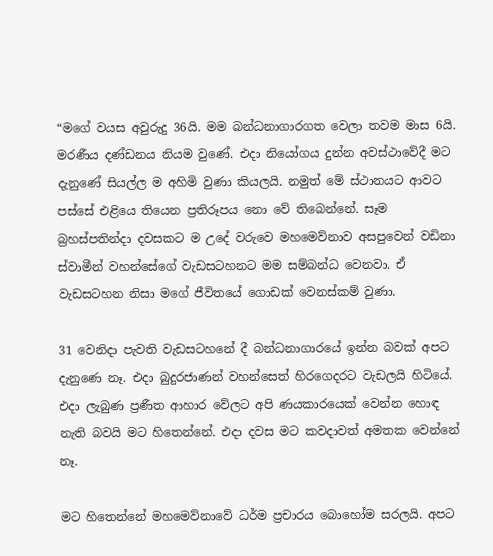“මගේ වයස අවුරුදු 36යි. මම බන්ධනාගාරගත වෙලා තවම මාස 6යි. මරණීය දණ්ඩනය නියම වුණේ. එදා නියෝගය දුන්න අවස්ථාවේදී මට දැනුණේ සියල්ල ම අහිමි වුණා කියලයි. නමුත් මේ ස්ථානයට ආවට පස්සේ එළියෙ තියෙන ප්‍රතිරූපය නො වේ තිබෙන්නේ. සෑම බ්‍රහස්පතින්දා දවසකට ම උදේ වරුවෙ මහමෙව්නාව අසපුවෙන් වඩිනා ස්වාමීන් වහන්සේගේ වැඩසටහනට මම සම්බන්ධ වෙනවා. ඒ වැඩසටහන නිසා මගේ ජීවිතයේ ගොඩක් වෙනස්කම් වුණා.

31 වෙනිදා පැවති වැඩසටහනේ දී බන්ධනාගාරයේ ඉන්න බවක් අපට දැනුණෙ නෑ. එදා බුදුරජාණන් වහන්සෙත් හිරගෙදරට වැඩලයි හිටියේ. එදා ලැබුණ ප්‍රණීත ආහාර වේලට අපි ණයකාරයෙක් වෙන්න හොඳ නැති බවයි මට හිතෙන්නේ. එදා දවස මට කවදාවත් අමතක වෙන්නේ නෑ.

මට හිතෙන්නේ මහමෙව්නාවේ ධර්ම ප්‍රචාරය බොහෝම සරලයි. අපට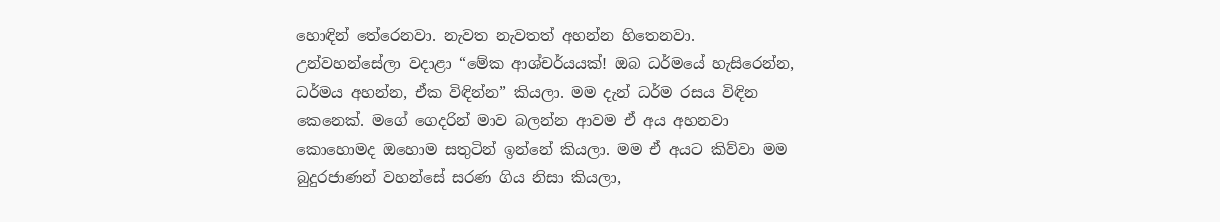හොඳින් තේරෙනවා. නැවත නැවතත් අහන්න හිතෙනවා. උන්වහන්සේලා වදාළා “මේක ආශ්චර්යයක්! ඔබ ධර්මයේ හැසිරෙන්න, ධර්මය අහන්න, ඒක විඳින්න” කියලා. මම දැන් ධර්ම රසය විඳින කෙනෙක්. මගේ ගෙදරින් මාව බලන්න ආවම ඒ අය අහනවා කොහොමද ඔහොම සතුටින් ඉන්නේ කියලා. මම ඒ අයට කිව්වා මම බුදුරජාණන් වහන්සේ සරණ ගිය නිසා කියලා,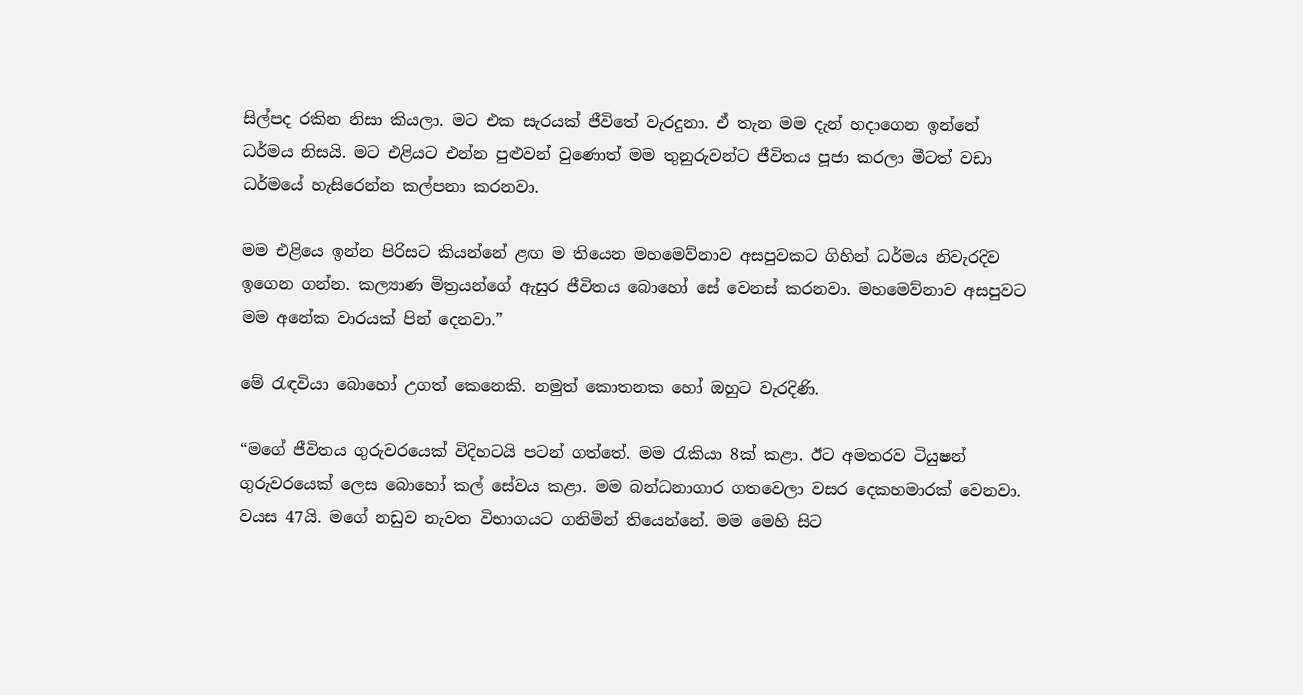සිල්පද රකින නිසා කියලා. මට එක සැරයක් ජීවිතේ වැරදුනා. ඒ තැන මම දැන් හදාගෙන ඉන්නේ ධර්මය නිසයි. මට එළියට එන්න පුළුවන් වුණොත් මම තුනුරුවන්ට ජීවිතය පූජා කරලා මීටත් වඩා ධර්මයේ හැසිරෙන්න කල්පනා කරනවා.

මම එළියෙ ඉන්න පිරිසට කියන්නේ ළඟ ම තියෙන මහමෙව්නාව අසපුවකට ගිහින් ධර්මය නිවැරදිව ඉගෙන ගන්න. කල්‍යාණ මිත්‍රයන්ගේ ඇසුර ජීවිතය බොහෝ සේ වෙනස් කරනවා. මහමෙව්නාව අසපුවට මම අනේක වාරයක් පින් දෙනවා.”

මේ රැඳවියා බොහෝ උගත් කෙනෙකි. නමුත් කොතනක හෝ ඔහුට වැරදිණි.

“මගේ ජීවිතය ගුරුවරයෙක් විදිහටයි පටන් ගත්තේ. මම රැකියා 8ක් කළා. ඊට අමතරව ටියුෂන් ගුරුවරයෙක් ලෙස බොහෝ කල් සේවය කළා. මම බන්ධනාගාර ගතවෙලා වසර දෙකහමාරක් වෙනවා. වයස 47යි. මගේ නඩුව නැවත විභාගයට ගනිමින් තියෙන්නේ. මම මෙහි සිට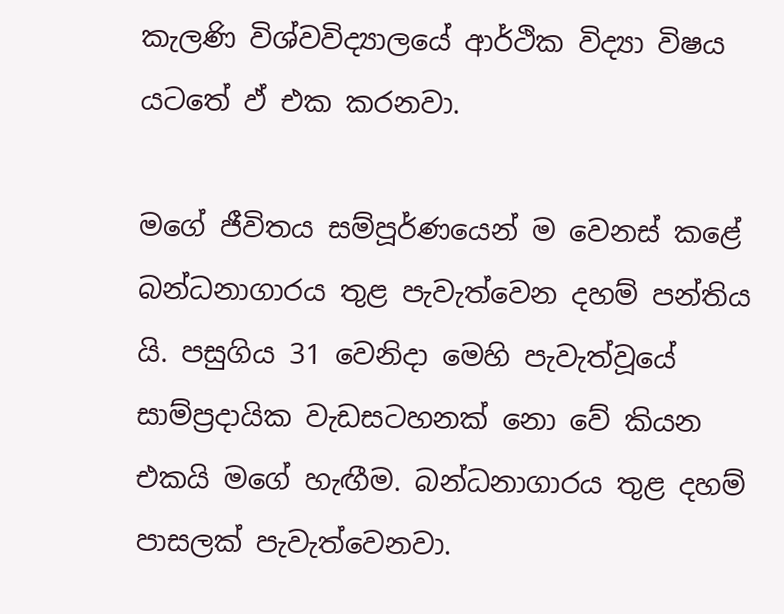කැලණි විශ්වවිද්‍යාලයේ ආර්ථික විද්‍යා විෂය යටතේ ඵ් එක කරනවා.

මගේ ජීවිතය සම්පූර්ණයෙන් ම වෙනස් කළේ බන්ධනාගාරය තුළ පැවැත්වෙන දහම් පන්තිය යි. පසුගිය 31 වෙනිදා මෙහි පැවැත්වූයේ සාම්ප්‍රදායික වැඩසටහනක් නො වේ කියන එකයි මගේ හැඟීම. බන්ධනාගාරය තුළ දහම් පාසලක් පැවැත්වෙනවා.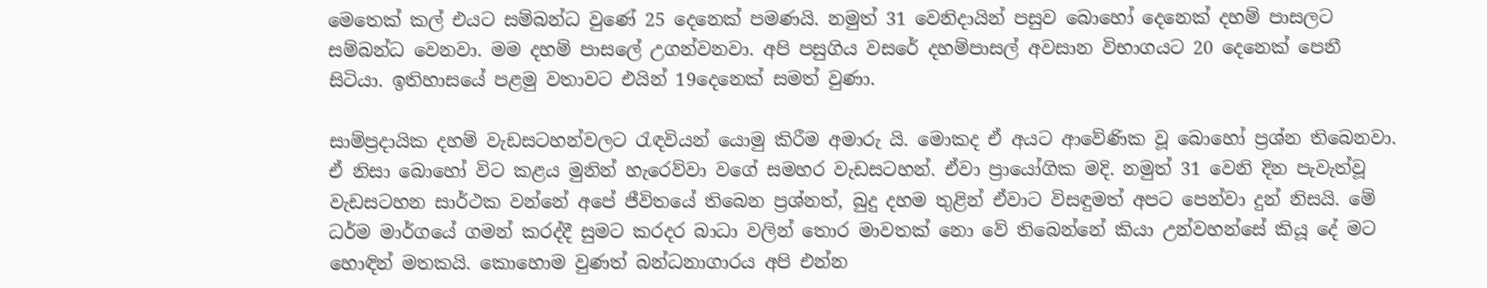මෙතෙක් කල් එයට සම්බන්ධ වුණේ 25 දෙනෙක් පමණයි. නමුත් 31 වෙනිදායින් පසුව බොහෝ දෙනෙක් දහම් පාසලට සම්බන්ධ වෙනවා. මම දහම් පාසලේ උගන්වනවා. අපි පසුගිය වසරේ දහම්පාසල් අවසාන විභාගයට 20 දෙනෙක් පෙනී සිටියා. ඉතිහාසයේ පළමු වතාවට එයින් 19දෙනෙක් සමත් වුණා.

සාම්ප්‍රදායික දහම් වැඩසටහන්වලට රැඳවියන් යොමු කිරීම අමාරු යි. මොකද ඒ අයට ආවේණික වූ බොහෝ ප්‍රශ්න තිබෙනවා. ඒ නිසා බොහෝ විට කළය මුනින් හැරෙව්වා වගේ සමහර වැඩසටහන්. ඒවා ප්‍රායෝගික මදි. නමුත් 31 වෙනි දින පැවැත්වූ වැඩසටහන සාර්ථක වන්නේ අපේ ජීවිතයේ තිබෙන ප්‍රශ්නත්, බුදු දහම තුළින් ඒවාට විසඳුමත් අපට පෙන්වා දුන් නිසයි. මේ ධර්ම මාර්ගයේ ගමන් කරද්දී සුමට කරදර බාධා වලින් තොර මාවතක් නො වේ තිබෙන්නේ කියා උන්වහන්සේ කියූ දේ මට හොඳින් මතකයි. කොහොම වුණත් බන්ධනාගාරය අපි එන්න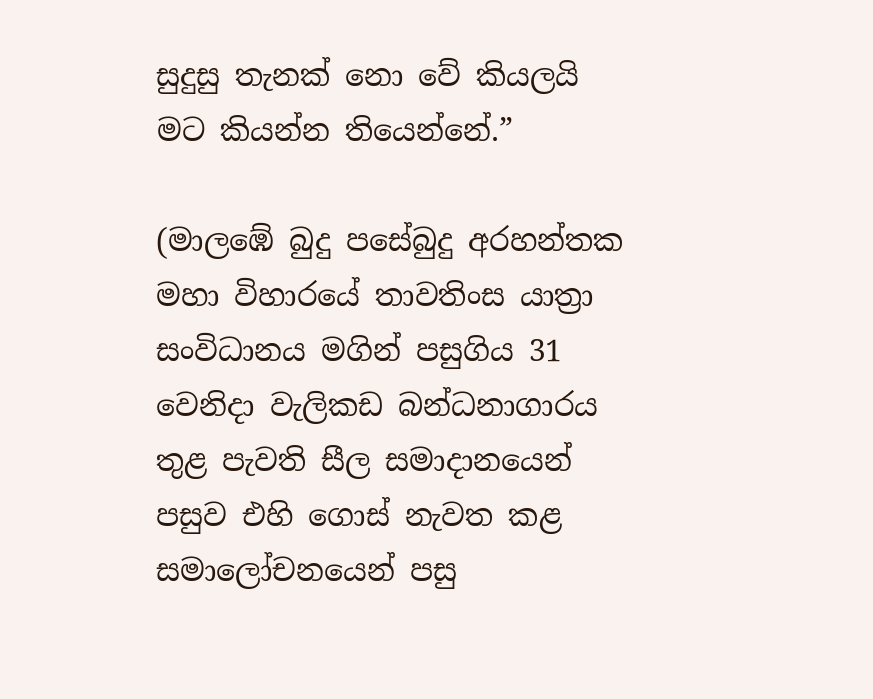සුදුසු තැනක් නො වේ කියලයි මට කියන්න තියෙන්නේ.”

(මාලඹේ බුදු පසේබුදු අරහන්තක මහා විහාරයේ තාවතිංස යාත්‍රා සංවිධානය මගින් පසුගිය 31 වෙනිදා වැලිකඩ බන්ධනාගාරය තුළ පැවති සීල සමාදානයෙන් පසුව එහි ගොස් නැවත කළ සමාලෝචනයෙන් පසු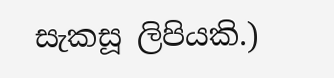සැකසූ ලිපියකි.)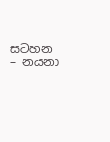සටහන – නයනා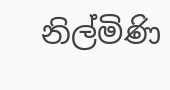නිල්මිණි